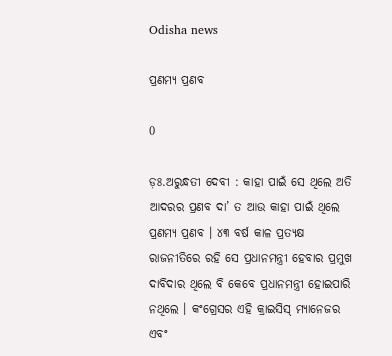Odisha news

ପ୍ରଣମ୍ୟ ପ୍ରଣବ

0

ଡ଼ଃ.ଅରୁନ୍ଧତୀ ଦେବୀ : କାହା ପାଇଁ ସେ ଥିଲେ ଅତି ଆଦରର ପ୍ରଣବ ଦା’ ତ ଆଉ କାହା ପାଇଁ ଥିଲେ ପ୍ରଣମ୍ୟ ପ୍ରଣବ । ୪୩ ବର୍ଷ କାଳ ପ୍ରତ୍ୟକ୍ଷ ରାଜନୀତିରେ ରହି ସେ ପ୍ରଧାନମନ୍ତ୍ରୀ ହେବାର ପ୍ରମୁଖ ଦାବିଦାର ଥିଲେ ବି କେବେ ପ୍ରଧାନମନ୍ତ୍ରୀ ହୋଇପାରି ନଥିଲେ । କଂଗ୍ରେସର ଏହି କ୍ରାଇସିସ୍ ମ୍ୟାନେଜର ଏବଂ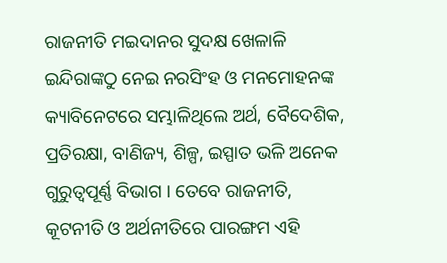ରାଜନୀତି ମଇଦାନର ସୁଦକ୍ଷ ଖେଳାଳି ଇନ୍ଦିରାଙ୍କଠୁ ନେଇ ନରସିଂହ ଓ ମନମୋହନଙ୍କ କ୍ୟାବିନେଟରେ ସମ୍ଭାଳିଥିଲେ ଅର୍ଥ, ବୈଦେଶିକ, ପ୍ରତିରକ୍ଷା, ବାଣିଜ୍ୟ, ଶିଳ୍ପ, ଇସ୍ପାତ ଭଳି ଅନେକ ଗୁରୁତ୍ୱପୂର୍ଣ୍ଣ ବିଭାଗ । ତେବେ ରାଜନୀତି, କୂଟନୀତି ଓ ଅର୍ଥନୀତିରେ ପାରଙ୍ଗମ ଏହି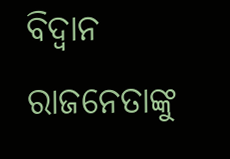ବିଦ୍ୱାନ ରାଜନେତାଙ୍କୁ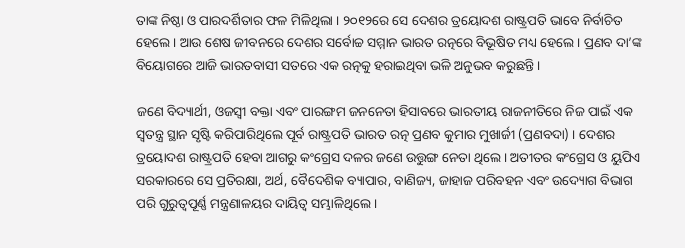ତାଙ୍କ ନିଷ୍ଠା ଓ ପାରଦର୍ଶିତାର ଫଳ ମିଳିଥିଲା । ୨୦୧୨ରେ ସେ ଦେଶର ତ୍ରୟୋଦଶ ରାଷ୍ଟ୍ରପତି ଭାବେ ନିର୍ବାଚିତ ହେଲେ । ଆଉ ଶେଷ ଜୀବନରେ ଦେଶର ସର୍ବୋଚ୍ଚ ସମ୍ମାନ ଭାରତ ରତ୍ନରେ ବିଭୂଷିତ ମଧ୍ୟ ହେଲେ । ପ୍ରଣବ ଦା’ଙ୍କ ବିୟୋଗରେ ଆଜି ଭାରତବାସୀ ସତରେ ଏକ ରତ୍ନକୁ ହରାଇଥିବା ଭଳି ଅନୁଭବ କରୁଛନ୍ତି ।

ଜଣେ ବିଦ୍ୟାର୍ଥୀ, ଓଜସ୍ୱୀ ବକ୍ତା ଏବଂ ପାରଙ୍ଗମ ଜନନେତା ହିସାବରେ ଭାରତୀୟ ରାଜନୀତିରେ ନିଜ ପାଇଁ ଏକ ସ୍ୱତନ୍ତ୍ର ସ୍ଥାନ ସୃଷ୍ଟି କରିପାରିଥିଲେ ପୂର୍ବ ରାଷ୍ଟ୍ରପତି ଭାରତ ରତ୍ନ ପ୍ରଣବ କୁମାର ମୁଖାର୍ଜୀ (ପ୍ରଣବଦା) । ଦେଶର ତ୍ରୟୋଦଶ ରାଷ୍ଟ୍ରପତି ହେବା ଆଗରୁ କଂଗ୍ରେସ ଦଳର ଜଣେ ଉତ୍ତୁଙ୍ଗ ନେତା ଥିଲେ । ଅତୀତର କଂଗ୍ରେସ ଓ ୟୁପିଏ ସରକାରରେ ସେ ପ୍ରତିରକ୍ଷା, ଅର୍ଥ, ବୈଦେଶିକ ବ୍ୟାପାର, ବାଣିଜ୍ୟ, ଜାହାଜ ପରିବହନ ଏବଂ ଉଦ୍ୟୋଗ ବିଭାଗ ପରି ଗୁରୁତ୍ୱପୂର୍ଣ୍ଣ ମନ୍ତ୍ରଣାଳୟର ଦାୟିତ୍ୱ ସମ୍ଭାଳିଥିଲେ ।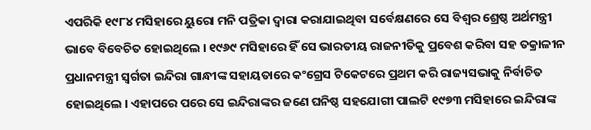ଏପରିକି ୧୯୮୪ ମସିହାରେ ୟୁରୋ ମନି ପତ୍ରିକା ଦ୍ୱାରା କରାଯାଇଥିବା ସର୍ବେକ୍ଷଣରେ ସେ ବିଶ୍ୱର ଶ୍ରେଷ୍ଠ ଅର୍ଥମନ୍ତ୍ରୀ ଭାବେ ବିବେଚିତ ହୋଇଥିଲେ । ୧୯୬୯ ମସିହାରେ ହିଁ ସେ ଭାରତୀୟ ରାଜନୀତିକୁ ପ୍ରବେଶ କରିବା ସହ ତକ୍ରାଳୀନ ପ୍ରଧାନମନ୍ତ୍ରୀ ସ୍ୱର୍ଗତା ଇନ୍ଦିରା ଗାନ୍ଧୀଙ୍କ ସହାୟତାରେ କଂଗ୍ରେସ ଟିକେଟରେ ପ୍ରଥମ କରି ରାଜ୍ୟସଭାକୁ ନିର୍ବାଚିତ ହୋଇଥିଲେ । ଏହାପରେ ପରେ ସେ ଇନ୍ଦିରାଙ୍କର ଜଣେ ଘନିଷ୍ଠ ସହଯୋଗୀ ପାଲଟି ୧୯୭୩ ମସିହାରେ ଇନ୍ଦିରାଙ୍କ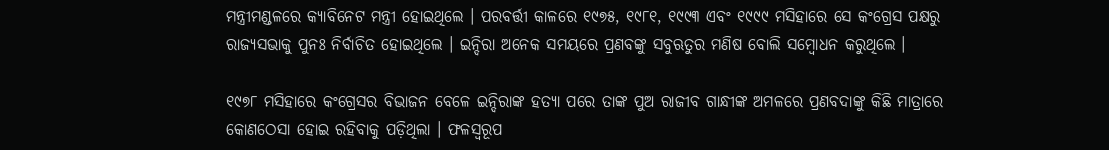ମନ୍ତ୍ରୀମଣ୍ଡଳରେ କ୍ୟାବିନେଟ ମନ୍ତ୍ରୀ ହୋଇଥିଲେ । ପରବର୍ତ୍ତୀ କାଳରେ ୧୯୭୫, ୧୯୮୧, ୧୯୯୩ ଏବଂ ୧୯୯୯ ମସିହାରେ ସେ କଂଗ୍ରେସ ପକ୍ଷରୁ ରାଜ୍ୟସଭାକୁ ପୁନଃ ନିର୍ବାଚିତ ହୋଇଥିଲେ । ଇନ୍ଦିରା ଅନେକ ସମୟରେ ପ୍ରଣବଙ୍କୁ ସବୁଋତୁର ମଣିଷ ବୋଲି ସମ୍ବୋଧନ କରୁଥିଲେ ।

୧୯୭୮ ମସିହାରେ କଂଗ୍ରେସର ବିଭାଜନ ବେଳେ ଇନ୍ଦିରାଙ୍କ ହତ୍ୟା ପରେ ତାଙ୍କ ପୁଅ ରାଜୀବ ଗାନ୍ଧୀଙ୍କ ଅମଳରେ ପ୍ରଣବଦାଙ୍କୁ କିଛି ମାତ୍ରାରେ କୋଣଠେସା ହୋଇ ରହିବାକୁ ପଡ଼ିଥିଲା । ଫଳସ୍ୱରୂପ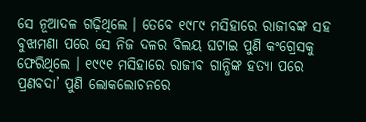ସେ ନୂଆଦଳ ଗଢ଼ିଥିଲେ । ତେବେ ୧୯୮୯ ମସିହାରେ ରାଜୀବଙ୍କ ସହ ବୁଝାମଣା ପରେ ସେ ନିଜ ଦଳର ବିଲୟ ଘଟାଇ ପୁଣି କଂଗ୍ରେସକୁ ଫେରିଥିଲେ । ୧୯୯୧ ମସିହାରେ ରାଜୀବ ଗାନ୍ଧିଙ୍କ ହତ୍ୟା ପରେ ପ୍ରଣବଦା’ ପୁଣି ଲୋକଲୋଚନରେ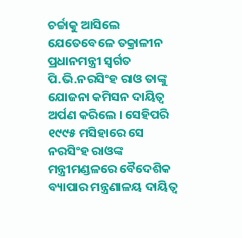ଚର୍ଚ୍ଚାକୁ ଆସିଲେ ଯେତେବେଳେ ତକ୍ରାଳୀନ ପ୍ରଧାନମନ୍ତ୍ରୀ ସ୍ୱର୍ଗତ ପି.ଭି.ନରସିଂହ ରାଓ ତାଙ୍କୁ ଯୋଜନା କମିସନ ଦାୟିତ୍ୱ ଅର୍ପଣ କରିଲେ । ସେହିପରି ୧୯୯୫ ମସିହାରେ ସେ ନରସିଂହ ରାଓଙ୍କ ମନ୍ତ୍ରୀମଣ୍ଡଳରେ ବୈଦେଶିକ ବ୍ୟାପାର ମନ୍ତ୍ରଣାଳୟ ଦାୟିତ୍ୱ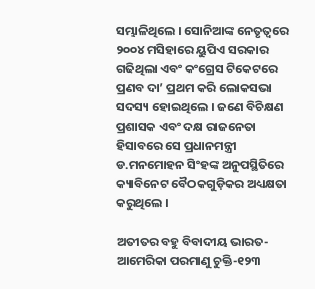ସମ୍ଭାଳିଥିଲେ । ସୋନିଆଙ୍କ ନେତୃତ୍ୱରେ ୨୦୦୪ ମସିହାରେ ୟୁପିଏ ସରକାର ଗଢିଥିଲା ଏବଂ କଂଗ୍ରେସ ଟିକେଟରେ ପ୍ରଣବ ଦା’ ପ୍ରଥମ କରି ଲୋକସଭା ସଦସ୍ୟ ହୋଇଥିଲେ । ଜଣେ ବିଚିକ୍ଷଣ ପ୍ରଶାସକ ଏବଂ ଦକ୍ଷ ରାଜନେତା ହିସାବରେ ସେ ପ୍ରଧାନମନ୍ତ୍ରୀ ଡ.ମନମୋହନ ସିଂହଙ୍କ ଅନୁପସ୍ଥିତିରେ କ୍ୟାବିନେଟ ବୈଠକଗୁଡ଼ିକର ଅଧ୍ୟକ୍ଷତା କରୁଥିଲେ ।

ଅତୀତର ବହୁ ବିବାଦୀୟ ଭାରତ-ଆମେରିକା ପରମାଣୁ ଚୁକ୍ତି-୧୨୩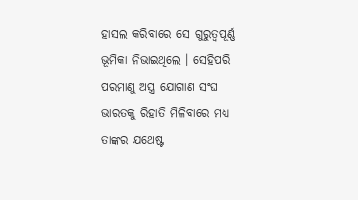ହାସଲ କରିବାରେ ସେ ଗୁରୁତ୍ୱପୂର୍ଣ୍ଣ ଭୂମିକା ନିଭାଇଥିଲେ । ସେହିପରି ପରମାଣୁ ଅସ୍ତ୍ର ଯୋଗାଣ ସଂଘ ଭାରତକୁ ରିହାତି ମିଳିବାରେ ମଧ୍ୟ ତାଙ୍କର ଯଥେଷ୍ଟ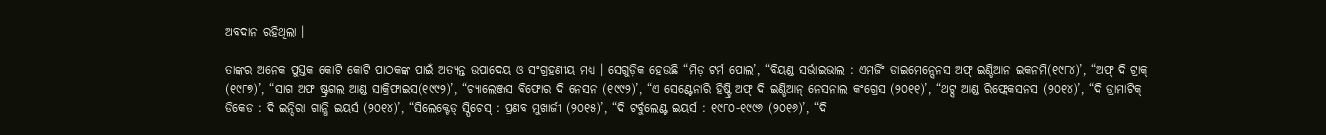ଅବଦାନ ରହିଥିଲା ।

ତାଙ୍କର ଅନେକ ପୁସ୍ତକ କୋଟି କୋଟି ପାଠକଙ୍କ ପାଇଁ ଅତ୍ୟନ୍ତ ଉପାଦେୟ ଓ ସଂଗ୍ରହଣୀୟ ମଧ୍ୟ । ସେଗୁଡ଼ିକ ହେଉଛି “ମିଡ଼ ଟର୍ମ ପୋଲ’, “ବିୟଣ୍ଡ ସର୍ଭାଇଭାଲ : ଏମର୍ଜିଂ ଡାଇମେନ୍ସେନସ ଅଫ୍ ଇଣ୍ଡିଆନ ଇକନମି(୧୯୮୪)’, “ଅଫ୍ ଦି ଟ୍ରାକ୍ (୧୯୮୭)’, “ସାଗ ଅଫ ଷ୍ଟ୍ରଗଲ ଆଣ୍ଡ ସାକ୍ରିଫାଇସ(୧୯୯୨)’, “ଚ୍ୟାଲେଞ୍ଜସ ବିଫୋର ଦି ନେସନ (୧୯୯୨)’, “ଏ ସେଣ୍ଟେନାରି ହିଷ୍ଟ୍ରି ଅଫ୍ ଦି ଇଣ୍ଡିଆନ୍ ନେସନାଲ କଂଗ୍ରେସ (୨୦୧୧)’, “ଥଟ୍ସ ଆଣ୍ଡ ରିଫ୍ଲେକସନସ (୨୦୧୪)’, “ଦି ଡ୍ରାମାଟିକ୍ ଡିକେଡ : ଦି ଇନ୍ଦିରା ଗାନ୍ଧି ଇୟର୍ସ (୨୦୧୪)’, “ସିଲେକ୍ଟେଡ୍ ସ୍ପିଚେସ୍ : ପ୍ରଣବ ମୁଖାର୍ଜୀ (୨୦୧୫)’, “ଦି ଟର୍ବୁଲେଣ୍ଟ ଇୟର୍ସ : ୧୯୮୦-୧୯୯୬ (୨୦୧୬)’, “ଦି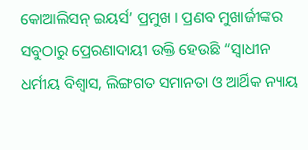କୋଆଲିସନ୍ ଇୟର୍ସ’ ପ୍ରମୁଖ । ପ୍ରଣବ ମୁଖାର୍ଜୀଙ୍କର ସବୁଠାରୁ ପ୍ରେରଣାଦାୟୀ ଉକ୍ତି ହେଉଛି “ସ୍ୱାଧୀନ ଧର୍ମୀୟ ବିଶ୍ୱାସ, ଲିଙ୍ଗଗତ ସମାନତା ଓ ଆର୍ଥିକ ନ୍ୟାୟ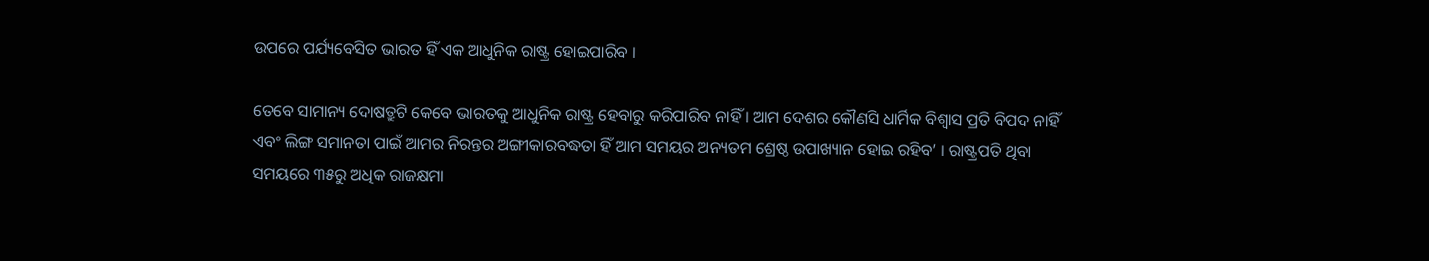ଉପରେ ପର୍ଯ୍ୟବେସିତ ଭାରତ ହିଁ ଏକ ଆଧୁନିକ ରାଷ୍ଟ୍ର ହୋଇପାରିବ ।

ତେବେ ସାମାନ୍ୟ ଦୋଷତ୍ରୁଟି କେବେ ଭାରତକୁ ଆଧୁନିକ ରାଷ୍ଟ୍ର ହେବାରୁ କରିପାରିବ ନାହିଁ । ଆମ ଦେଶର କୌଣସି ଧାର୍ମିକ ବିଶ୍ୱାସ ପ୍ରତି ବିପଦ ନାହିଁ ଏବଂ ଲିଙ୍ଗ ସମାନତା ପାଇଁ ଆମର ନିରନ୍ତର ଅଙ୍ଗୀକାରବଦ୍ଧତା ହିଁ ଆମ ସମୟର ଅନ୍ୟତମ ଶ୍ରେଷ୍ଠ ଉପାଖ୍ୟାନ ହୋଇ ରହିବ’ । ରାଷ୍ଟ୍ରପତି ଥିବା ସମୟରେ ୩୫ରୁ ଅଧିକ ରାଜକ୍ଷମା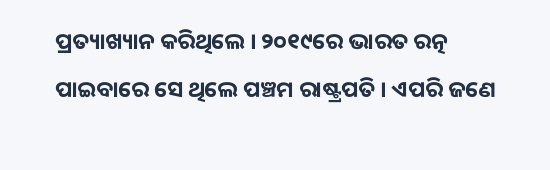ପ୍ରତ୍ୟାଖ୍ୟାନ କରିଥିଲେ । ୨୦୧୯ରେ ଭାରତ ରତ୍ନ ପାଇବାରେ ସେ ଥିଲେ ପଞ୍ଚମ ରାଷ୍ଟ୍ରପତି । ଏପରି ଜଣେ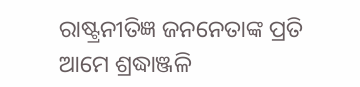ରାଷ୍ଟ୍ରନୀତିଜ୍ଞ ଜନନେତାଙ୍କ ପ୍ରତି ଆମେ ଶ୍ରଦ୍ଧାଞ୍ଜଳି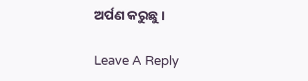ଅର୍ପଣ କରୁଛୁ ।

Leave A Reply